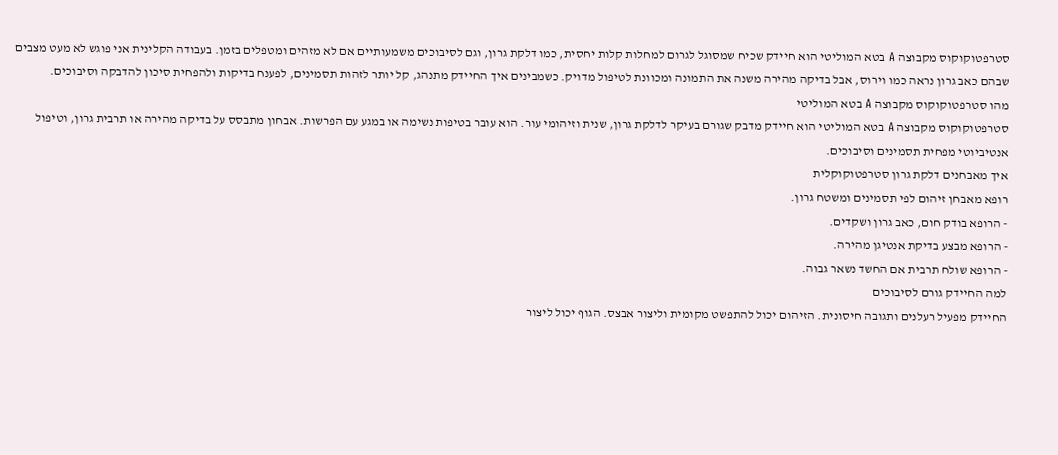סטרפטוקוקוס מקבוצה A בטא המוליטי הוא חיידק שכיח שמסוגל לגרום למחלות קלות יחסית, כמו דלקת גרון, וגם לסיבוכים משמעותיים אם לא מזהים ומטפלים בזמן. בעבודה הקלינית אני פוגש לא מעט מצבים שבהם כאב גרון נראה כמו וירוס, אבל בדיקה מהירה משנה את התמונה ומכוונת לטיפול מדויק. כשמבינים איך החיידק מתנהג, קל יותר לזהות תסמינים, לפענח בדיקות ולהפחית סיכון להדבקה וסיבוכים.
מהו סטרפטוקוקוס מקבוצה A בטא המוליטי
סטרפטוקוקוס מקבוצה A בטא המוליטי הוא חיידק מדבק שגורם בעיקר לדלקת גרון, שנית וזיהומי עור. הוא עובר בטיפות נשימה או במגע עם הפרשות. אבחון מתבסס על בדיקה מהירה או תרבית גרון, וטיפול אנטיביוטי מפחית תסמינים וסיבוכים.
איך מאבחנים דלקת גרון סטרפטוקוקלית
רופא מאבחן זיהום לפי תסמינים ומשטח גרון.
- הרופא בודק חום, כאב גרון ושקדים.
- הרופא מבצע בדיקת אנטיגן מהירה.
- הרופא שולח תרבית אם החשד נשאר גבוה.
למה החיידק גורם לסיבוכים
החיידק מפעיל רעלנים ותגובה חיסונית. הזיהום יכול להתפשט מקומית וליצור אבצס. הגוף יכול ליצור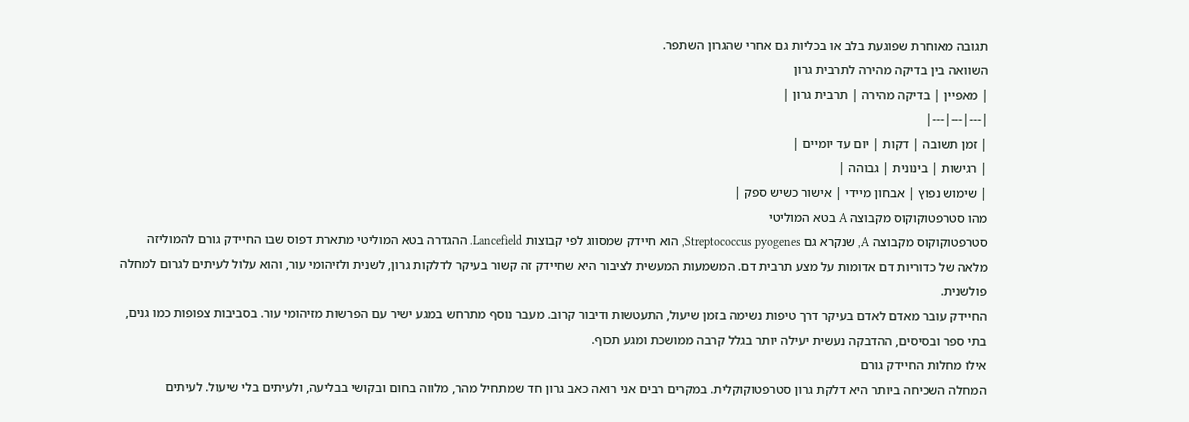תגובה מאוחרת שפוגעת בלב או בכליות גם אחרי שהגרון השתפר.
השוואה בין בדיקה מהירה לתרבית גרון
| מאפיין | בדיקה מהירה | תרבית גרון |
|---|---|---|
| זמן תשובה | דקות | יום עד יומיים |
| רגישות | בינונית | גבוהה |
| שימוש נפוץ | אבחון מיידי | אישור כשיש ספק |
מהו סטרפטוקוקוס מקבוצה A בטא המוליטי
סטרפטוקוקוס מקבוצה A, שנקרא גם Streptococcus pyogenes, הוא חיידק שמסווג לפי קבוצות Lancefield. ההגדרה בטא המוליטי מתארת דפוס שבו החיידק גורם להמוליזה מלאה של כדוריות דם אדומות על מצע תרבית דם. המשמעות המעשית לציבור היא שחיידק זה קשור בעיקר לדלקות גרון, לשנית ולזיהומי עור, והוא עלול לעיתים לגרום למחלה פולשנית.
החיידק עובר מאדם לאדם בעיקר דרך טיפות נשימה בזמן שיעול, התעטשות ודיבור קרוב. מעבר נוסף מתרחש במגע ישיר עם הפרשות מזיהומי עור. בסביבות צפופות כמו גנים, בתי ספר ובסיסים, ההדבקה נעשית יעילה יותר בגלל קרבה ממושכת ומגע תכוף.
אילו מחלות החיידק גורם
המחלה השכיחה ביותר היא דלקת גרון סטרפטוקוקלית. במקרים רבים אני רואה כאב גרון חד שמתחיל מהר, מלווה בחום ובקושי בבליעה, ולעיתים בלי שיעול. לעיתים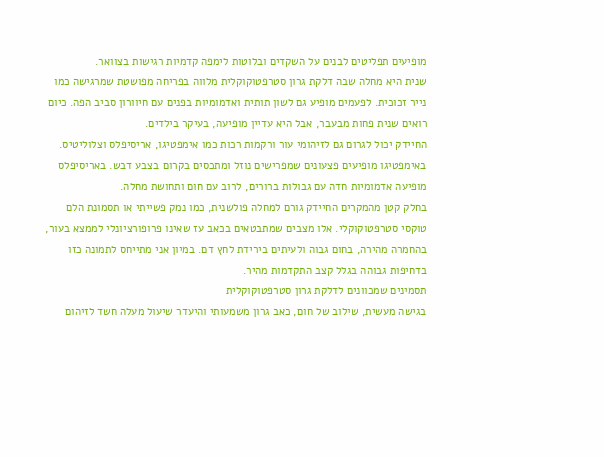מופיעים תפליטים לבנים על השקדים ובלוטות לימפה קדמיות רגישות בצוואר.
שנית היא מחלה שבה דלקת גרון סטרפטוקוקלית מלווה בפריחה מפושטת שמרגישה כמו נייר זכוכית. לפעמים מופיע גם לשון תותית ואדמומיות בפנים עם חיוורון סביב הפה. כיום רואים שנית פחות מבעבר, אבל היא עדיין מופיעה, בעיקר בילדים.
החיידק יכול לגרום גם לזיהומי עור ורקמות רכות כמו אימפטיגו, אריסיפלס וצלוליטיס. באימפטיגו מופיעים פצעונים שמפרישים נוזל ומתכסים בקרום בצבע דבש. באריסיפלס מופיעה אדמומיות חדה עם גבולות ברורים, לרוב עם חום ותחושת מחלה.
בחלק קטן מהמקרים החיידק גורם למחלה פולשנית, כמו נמק פשייתי או תסמונת הלם טוקסי סטרפטוקוקלי. אלו מצבים שמתבטאים בכאב עז שאינו פרופורציונלי לממצא בעור, בהחמרה מהירה, בחום גבוה ולעיתים בירידת לחץ דם. במיון אני מתייחס לתמונה כזו בדחיפות גבוהה בגלל קצב התקדמות מהיר.
תסמינים שמכוונים לדלקת גרון סטרפטוקוקלית
בגישה מעשית, שילוב של חום, כאב גרון משמעותי והיעדר שיעול מעלה חשד לזיהום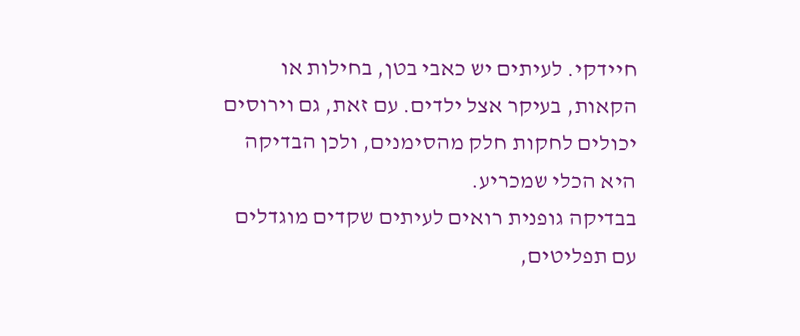חיידקי. לעיתים יש כאבי בטן, בחילות או הקאות, בעיקר אצל ילדים. עם זאת, גם וירוסים יכולים לחקות חלק מהסימנים, ולכן הבדיקה היא הכלי שמכריע.
בבדיקה גופנית רואים לעיתים שקדים מוגדלים עם תפליטים,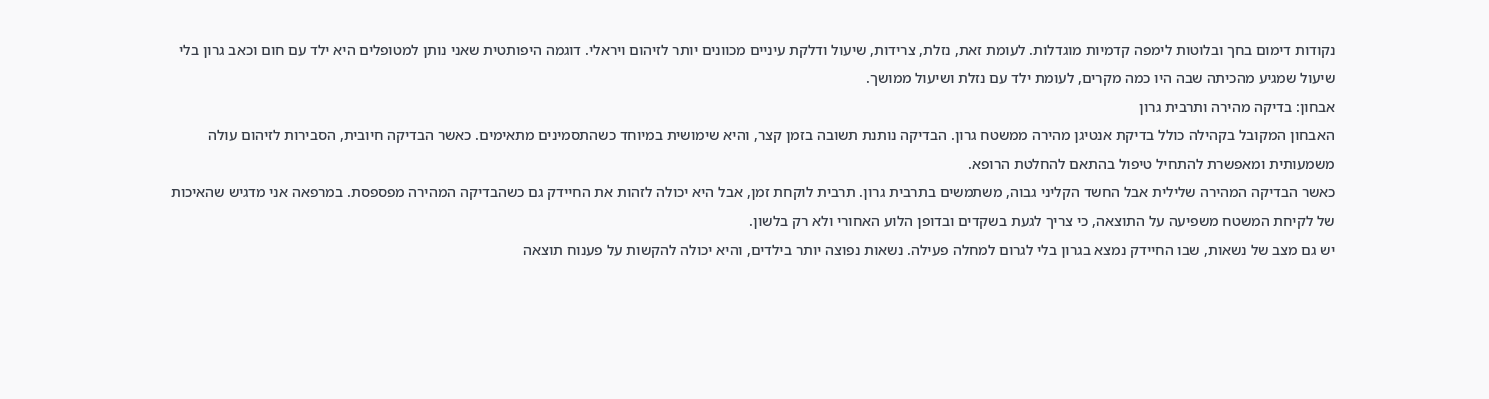נקודות דימום בחך ובלוטות לימפה קדמיות מוגדלות. לעומת זאת, נזלת, צרידות, שיעול ודלקת עיניים מכוונים יותר לזיהום ויראלי. דוגמה היפותטית שאני נותן למטופלים היא ילד עם חום וכאב גרון בלי שיעול שמגיע מהכיתה שבה היו כמה מקרים, לעומת ילד עם נזלת ושיעול ממושך.
אבחון: בדיקה מהירה ותרבית גרון
האבחון המקובל בקהילה כולל בדיקת אנטיגן מהירה ממשטח גרון. הבדיקה נותנת תשובה בזמן קצר, והיא שימושית במיוחד כשהתסמינים מתאימים. כאשר הבדיקה חיובית, הסבירות לזיהום עולה משמעותית ומאפשרת להתחיל טיפול בהתאם להחלטת הרופא.
כאשר הבדיקה המהירה שלילית אבל החשד הקליני גבוה, משתמשים בתרבית גרון. תרבית לוקחת זמן, אבל היא יכולה לזהות את החיידק גם כשהבדיקה המהירה מפספסת. במרפאה אני מדגיש שהאיכות של לקיחת המשטח משפיעה על התוצאה, כי צריך לגעת בשקדים ובדופן הלוע האחורי ולא רק בלשון.
יש גם מצב של נשאות, שבו החיידק נמצא בגרון בלי לגרום למחלה פעילה. נשאות נפוצה יותר בילדים, והיא יכולה להקשות על פענוח תוצאה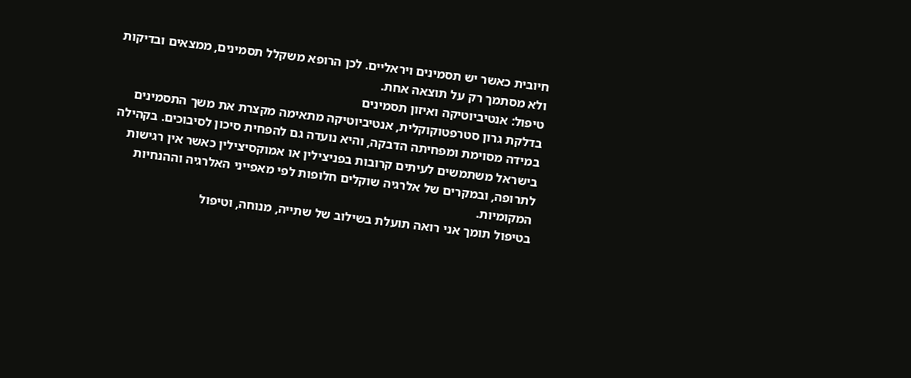חיובית כאשר יש תסמינים ויראליים. לכן הרופא משקלל תסמינים, ממצאים ובדיקות ולא מסתמך רק על תוצאה אחת.
טיפול: אנטיביוטיקה ואיזון תסמינים
בדלקת גרון סטרפטוקוקלית, אנטיביוטיקה מתאימה מקצרת את משך התסמינים במידה מסוימת ומפחיתה הדבקה, והיא נועדה גם להפחית סיכון לסיבוכים. בקהילה בישראל משתמשים לעיתים קרובות בפניצילין או אמוקסיצילין כאשר אין רגישות לתרופה, ובמקרים של אלרגיה שוקלים חלופות לפי מאפייני האלרגיה וההנחיות המקומיות.
בטיפול תומך אני רואה תועלת בשילוב של שתייה, מנוחה, וטיפול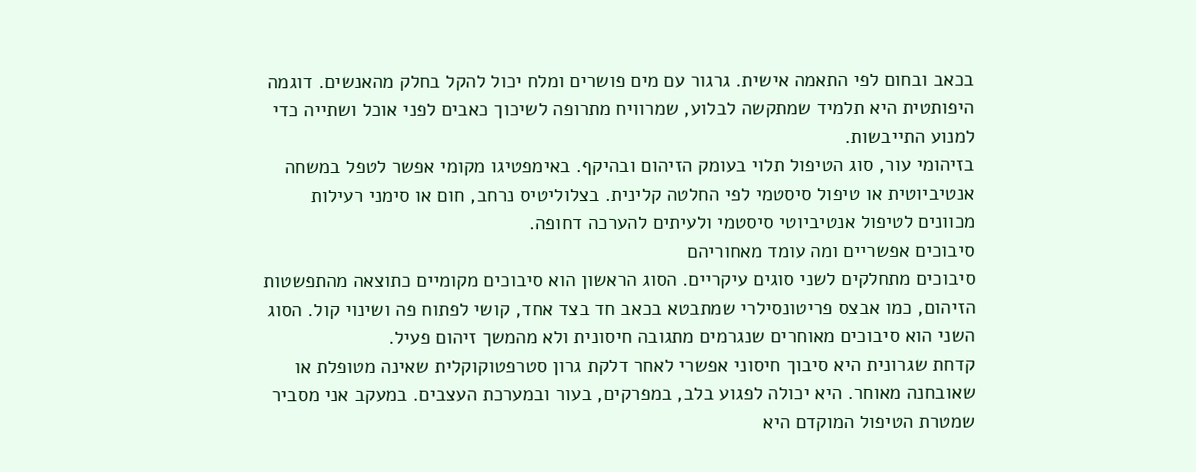בכאב ובחום לפי התאמה אישית. גרגור עם מים פושרים ומלח יכול להקל בחלק מהאנשים. דוגמה היפותטית היא תלמיד שמתקשה לבלוע, שמרוויח מתרופה לשיכוך כאבים לפני אוכל ושתייה כדי למנוע התייבשות.
בזיהומי עור, סוג הטיפול תלוי בעומק הזיהום ובהיקף. באימפטיגו מקומי אפשר לטפל במשחה אנטיביוטית או טיפול סיסטמי לפי החלטה קלינית. בצלוליטיס נרחב, חום או סימני רעילות מכוונים לטיפול אנטיביוטי סיסטמי ולעיתים להערכה דחופה.
סיבוכים אפשריים ומה עומד מאחוריהם
סיבוכים מתחלקים לשני סוגים עיקריים. הסוג הראשון הוא סיבוכים מקומיים כתוצאה מהתפשטות הזיהום, כמו אבצס פריטונסילרי שמתבטא בכאב חד בצד אחד, קושי לפתוח פה ושינוי קול. הסוג השני הוא סיבוכים מאוחרים שנגרמים מתגובה חיסונית ולא מהמשך זיהום פעיל.
קדחת שגרונית היא סיבוך חיסוני אפשרי לאחר דלקת גרון סטרפטוקוקלית שאינה מטופלת או שאובחנה מאוחר. היא יכולה לפגוע בלב, במפרקים, בעור ובמערכת העצבים. במעקב אני מסביר שמטרת הטיפול המוקדם היא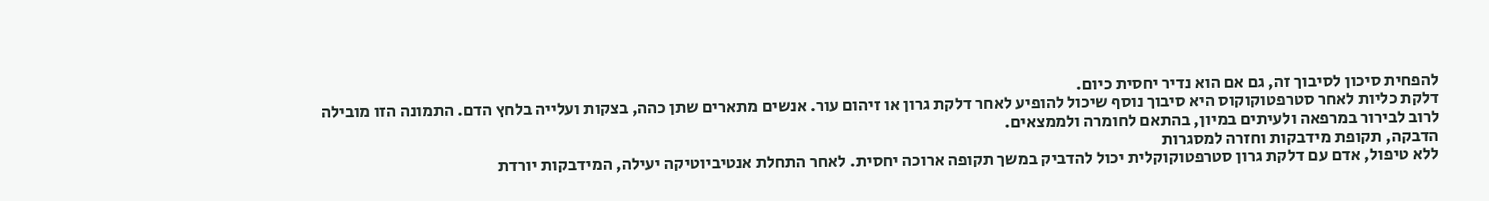להפחית סיכון לסיבוך זה, גם אם הוא נדיר יחסית כיום.
דלקת כליות לאחר סטרפטוקוקוס היא סיבוך נוסף שיכול להופיע לאחר דלקת גרון או זיהום עור. אנשים מתארים שתן כהה, בצקות ועלייה בלחץ הדם. התמונה הזו מובילה לרוב לבירור במרפאה ולעיתים במיון, בהתאם לחומרה ולממצאים.
הדבקה, תקופת מידבקות וחזרה למסגרות
ללא טיפול, אדם עם דלקת גרון סטרפטוקוקלית יכול להדביק במשך תקופה ארוכה יחסית. לאחר התחלת אנטיביוטיקה יעילה, המידבקות יורדת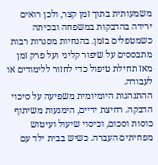משמעותית בתוך זמן קצר, ולכן רואים ירידה בהדבקות במשפחה ובכיתה כשמטפלים בזמן. בהנחיות מסגרות רבות מתבססים על שיפור קליני ועל פרק זמן מאז תחילת טיפול כדי לחזור ללימודים או לעבודה.
ההתנהגות היומיומית משפיעה על סיכוי הדבקה. רחיצת ידיים, הימנעות משיתוף כוסות וסכום, וכיסוי שיעול ועיטוש מפחיתים העברה. כשיש בבית ילד עם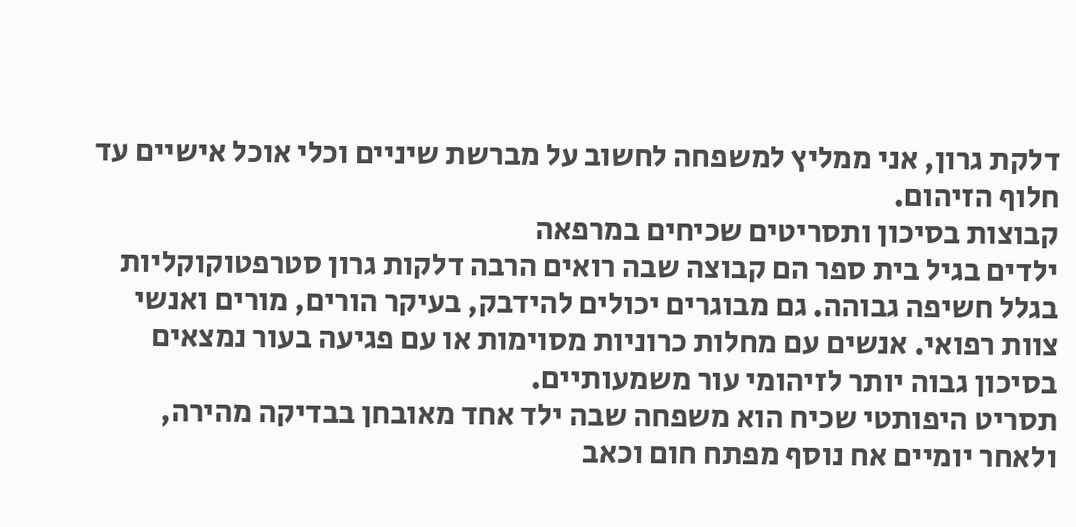דלקת גרון, אני ממליץ למשפחה לחשוב על מברשת שיניים וכלי אוכל אישיים עד חלוף הזיהום.
קבוצות בסיכון ותסריטים שכיחים במרפאה
ילדים בגיל בית ספר הם קבוצה שבה רואים הרבה דלקות גרון סטרפטוקוקליות בגלל חשיפה גבוהה. גם מבוגרים יכולים להידבק, בעיקר הורים, מורים ואנשי צוות רפואי. אנשים עם מחלות כרוניות מסוימות או עם פגיעה בעור נמצאים בסיכון גבוה יותר לזיהומי עור משמעותיים.
תסריט היפותטי שכיח הוא משפחה שבה ילד אחד מאובחן בבדיקה מהירה, ולאחר יומיים אח נוסף מפתח חום וכאב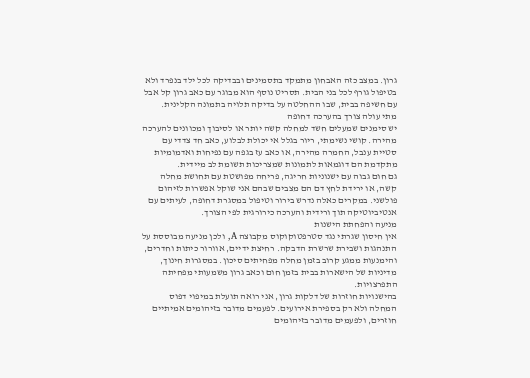גרון. במצב כזה האבחון מתמקד בתסמינים ובבדיקה לכל ילד בנפרד ולא בטיפול גורף לכל בני הבית. תסריט נוסף הוא מבוגר עם כאב גרון קל אבל עם חשיפה בבית, שבו ההחלטה על בדיקה תלויה בתמונה הקלינית.
מתי עולה צורך בהערכה דחופה
יש סימנים שמעלים חשד למחלה קשה יותר או לסיבוך ומכוונים להערכה מהירה. קושי נשימתי, ריור בגלל אי יכולת לבלוע, כאב חד צדדי עם סטיית ענבל, החמרה מהירה, או כאב עז בגפה עם נפיחות ואדמומיות מתקדמת הם דוגמאות לתמונות שמצריכות תשומת לב מיידית.
גם חום גבוה עם ישנוניות חריגה, פריחה מפושטת עם תחושת מחלה קשה, או ירידת לחץ דם הם מצבים שבהם אני שוקל אפשרות לזיהום פולשני. במקרים כאלה נדרש בירור וטיפול במסגרת דחופה, לעיתים עם אנטיביוטיקה תוך ורידית והערכה כירורגית לפי הצורך.
מניעה והפחתת הישנות
אין חיסון שגרתי נגד סטרפטוקוקוס מקבוצה A, ולכן מניעה מבוססת על התנהגות ושבירת שרשרת הדבקה. רחיצת ידיים, אוורור כיתות וחדרים, והימנעות ממגע קרוב בזמן מחלה מפחיתים סיכון. במסגרות חינוך, מדיניות של הישארות בבית בזמן חום וכאב גרון משמעותי מפחיתה התפרצויות.
בהישנויות חוזרות של דלקות גרון, אני רואה תועלת במיפוי דפוס המחלה ולא רק בספירת אירועים. לפעמים מדובר בזיהומים אמיתיים חוזרים, ולפעמים מדובר בזיהומים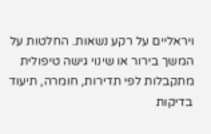ויראליים על רקע נשאות. החלטות על המשך בירור או שינוי גישה טיפולית מתקבלות לפי תדירות, חומרה, תיעוד בדיקות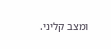ומצב קליני.